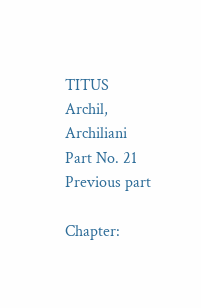TITUS
Archil, Archiliani
Part No. 21
Previous part

Chapter: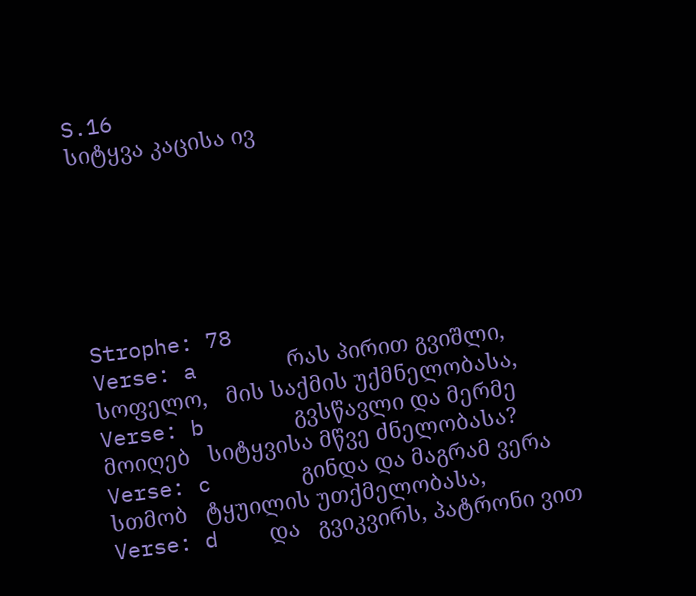S.16
სიტყვა კაცისა ივ






Strophe: 78
Verse: a       რას პირით გვიშლი, სოფელო,   მის საქმის უქმნელობასა,
Verse: b       გვსწავლი და მერმე მოიღებ   სიტყვისა მწვე ძნელობასა?
Verse: c       გინდა და მაგრამ ვერა სთმობ   ტყუილის უთქმელობასა,
Verse: d    და   გვიკვირს, პატრონი ვით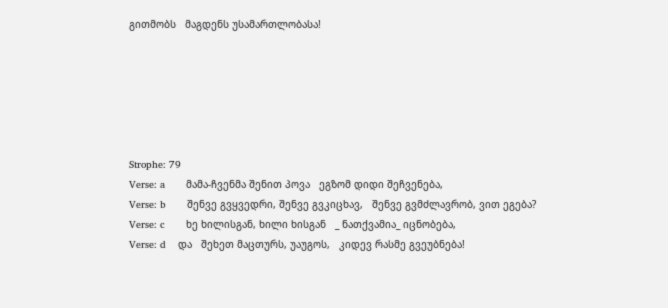გითმობს   მაგდენს უსამართლობასა!






Strophe: 79
Verse: a       მამა-ჩვენმა შენით პოვა   ეგზომ დიდი შეჩვენება,
Verse: b       შენვე გვყვედრი, შენვე გვკიცხავ,   შენვე გვმძლავრობ, ვით ეგება?
Verse: c       ხე ხილისგან, ხილი ხისგან   _ ნათქვამია_ იცნობება,
Verse: d    და   შეხეთ მაცთურს, უაუგოს,   კიდევ რასმე გვეუბნება!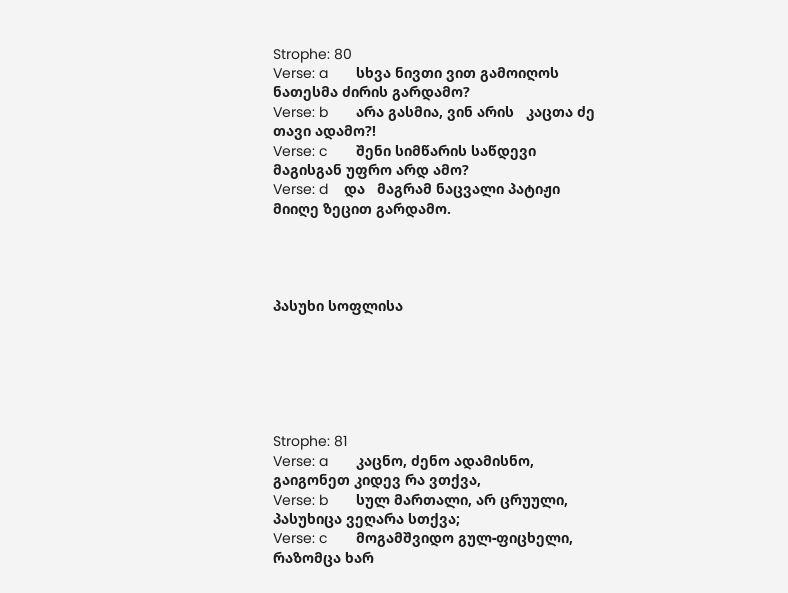Strophe: 80
Verse: a       სხვა ნივთი ვით გამოიღოს   ნათესმა ძირის გარდამო?
Verse: b       არა გასმია, ვინ არის   კაცთა ძე თავი ადამო?!
Verse: c       შენი სიმწარის საწდევი   მაგისგან უფრო არდ ამო?
Verse: d    და   მაგრამ ნაცვალი პატიჟი   მიიღე ზეცით გარდამო.




პასუხი სოფლისა






Strophe: 81
Verse: a       კაცნო, ძენო ადამისნო,   გაიგონეთ კიდევ რა ვთქვა,
Verse: b       სულ მართალი, არ ცრუული,   პასუხიცა ვეღარა სთქვა;
Verse: c       მოგამშვიდო გულ-ფიცხელი,   რაზომცა ხარ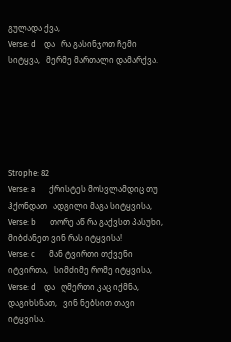გულადა ქვა,
Verse: d    და   რა გასინჯოთ ჩემი სიტყვა,   მერმე მართალი დამარქვა.






Strophe: 82
Verse: a       ქრისტეს მოსვლამდიც თუ ჰქონდათ   ადგილი მაგა სიტყვისა,
Verse: b       თორე აწ რა გაქვსთ პასუხი,   მიბძანეთ ვინ რას იტყვისა!
Verse: c       მან ტვირთი თქვენი იტვირთა,   სიმძიმე რომე იტყვისა,
Verse: d    და   ღმერთი კაც იქმნა, დაგიხსნათ,   ვინ ნებსით თავი იტყვისა.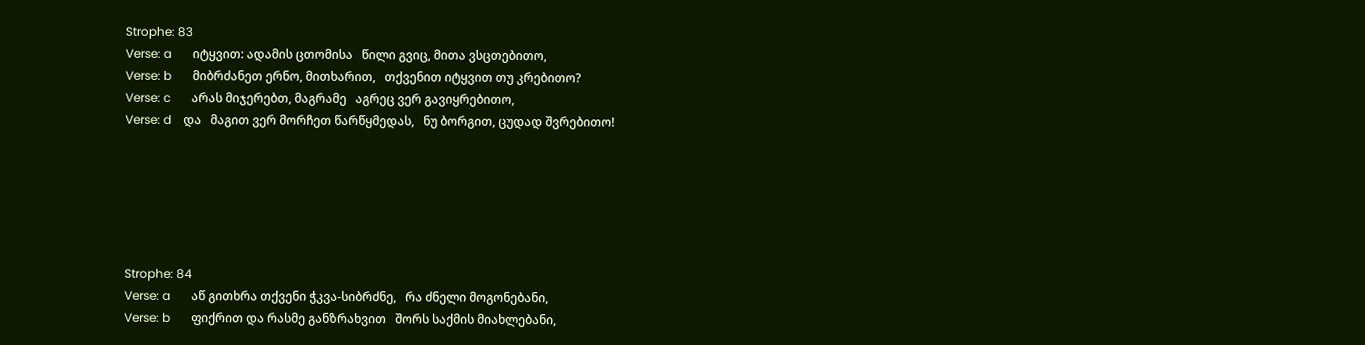Strophe: 83
Verse: a       იტყვით: ადამის ცთომისა   წილი გვიც, მითა ვსცთებითო,
Verse: b       მიბრძანეთ ერნო, მითხარით,   თქვენით იტყვით თუ კრებითო?
Verse: c       არას მიჯერებთ, მაგრამე   აგრეც ვერ გავიყრებითო,
Verse: d    და   მაგით ვერ მორჩეთ წარწყმედას,   ნუ ბორგით, ცუდად შვრებითო!






Strophe: 84
Verse: a       აწ გითხრა თქვენი ჭკვა-სიბრძნე,   რა ძნელი მოგონებანი,
Verse: b       ფიქრით და რასმე განზრახვით   შორს საქმის მიახლებანი,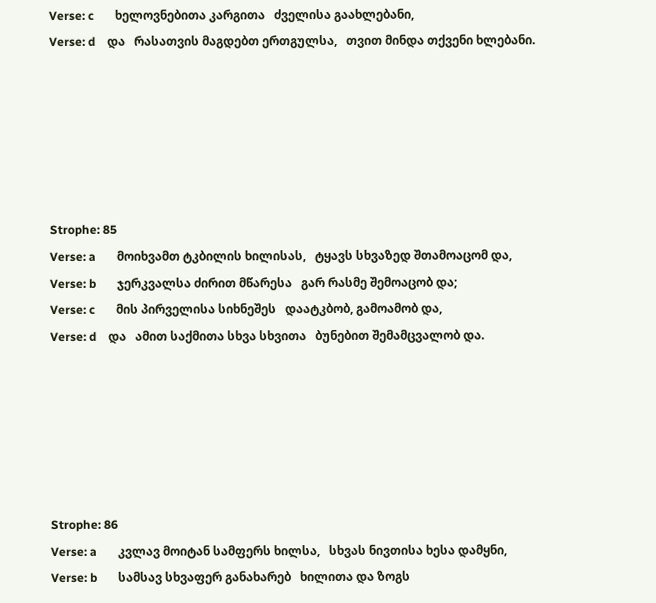Verse: c       ხელოვნებითა კარგითა   ძველისა გაახლებანი,
Verse: d    და   რასათვის მაგდებთ ერთგულსა,   თვით მინდა თქვენი ხლებანი.






Strophe: 85
Verse: a       მოიხვამთ ტკბილის ხილისას,   ტყავს სხვაზედ შთამოაცომ და,
Verse: b       ჯერკვალსა ძირით მწარესა   გარ რასმე შემოაცობ და;
Verse: c       მის პირველისა სიხნეშეს   დაატკბობ, გამოამობ და,
Verse: d    და   ამით საქმითა სხვა სხვითა   ბუნებით შემამცვალობ და.






Strophe: 86
Verse: a       კვლავ მოიტან სამფერს ხილსა,   სხვას ნივთისა ხესა დამყნი,
Verse: b       სამსავ სხვაფერ განახარებ   ხილითა და ზოგს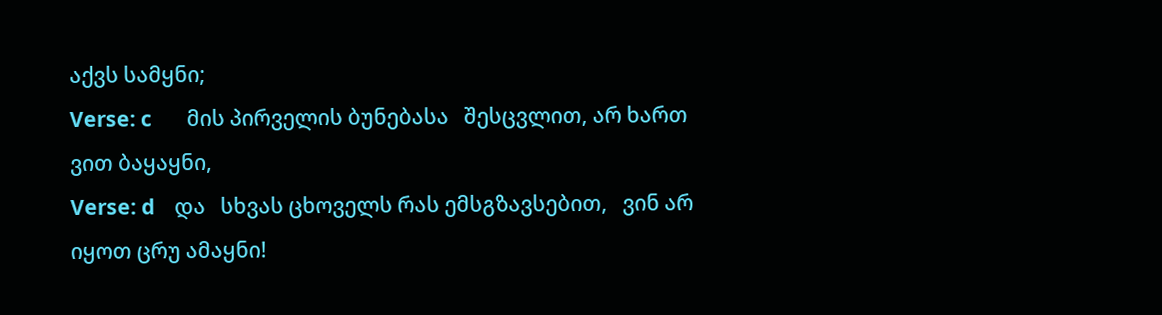აქვს სამყნი;
Verse: c       მის პირველის ბუნებასა   შესცვლით, არ ხართ ვით ბაყაყნი,
Verse: d    და   სხვას ცხოველს რას ემსგზავსებით,   ვინ არ იყოთ ცრუ ამაყნი!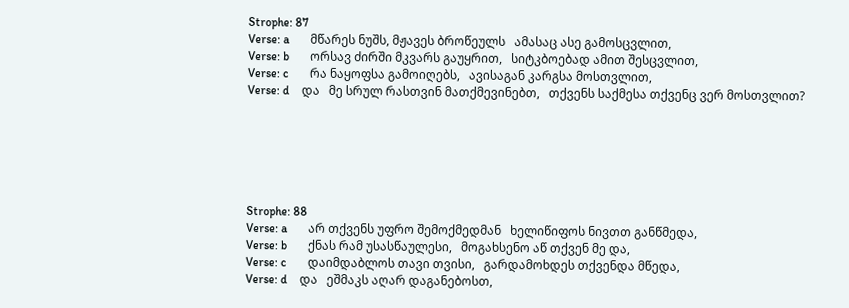Strophe: 87
Verse: a       მწარეს ნუშს, მჟავეს ბროწეულს   ამასაც ასე გამოსცვლით,
Verse: b       ორსავ ძირში მკვარს გაუყრით,   სიტკბოებად ამით შესცვლით,
Verse: c       რა ნაყოფსა გამოიღებს,   ავისაგან კარგსა მოსთვლით,
Verse: d    და   მე სრულ რასთვინ მათქმევინებთ,   თქვენს საქმესა თქვენც ვერ მოსთვლით?






Strophe: 88
Verse: a       არ თქვენს უფრო შემოქმედმან   ხელიწიფოს ნივთთ განწმედა,
Verse: b       ქნას რამ უსასწაულესი,   მოგახსენო აწ თქვენ მე და,
Verse: c       დაიმდაბლოს თავი თვისი,   გარდამოხდეს თქვენდა მწედა,
Verse: d    და   ეშმაკს აღარ დაგანებოსთ,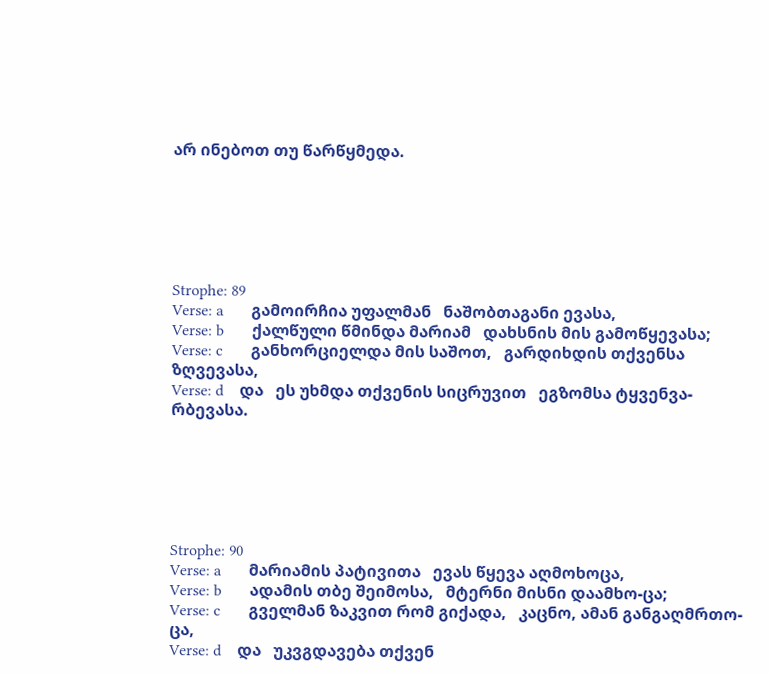არ ინებოთ თუ წარწყმედა.






Strophe: 89
Verse: a       გამოირჩია უფალმან   ნაშობთაგანი ევასა,
Verse: b       ქალწული წმინდა მარიამ   დახსნის მის გამოწყევასა;
Verse: c       განხორციელდა მის საშოთ,   გარდიხდის თქვენსა ზღვევასა,
Verse: d    და   ეს უხმდა თქვენის სიცრუვით   ეგზომსა ტყვენვა-რბევასა.






Strophe: 90
Verse: a       მარიამის პატივითა   ევას წყევა აღმოხოცა,
Verse: b       ადამის თბე შეიმოსა,   მტერნი მისნი დაამხო-ცა;
Verse: c       გველმან ზაკვით რომ გიქადა,   კაცნო, ამან განგაღმრთო-ცა,
Verse: d    და   უკვგდავება თქვენ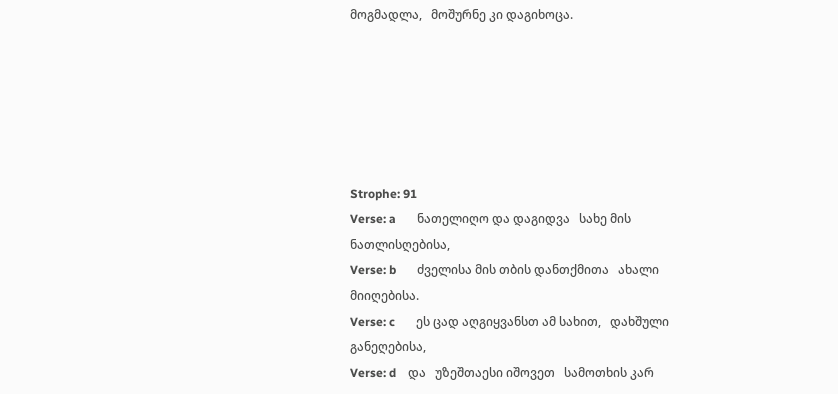მოგმადლა,   მოშურნე კი დაგიხოცა.






Strophe: 91
Verse: a       ნათელიღო და დაგიდვა   სახე მის ნათლისღებისა,
Verse: b       ძველისა მის თბის დანთქმითა   ახალი მიიღებისა.
Verse: c       ეს ცად აღგიყვანსთ ამ სახით,   დახშული განეღებისა,
Verse: d    და   უზეშთაესი იშოვეთ   სამოთხის კარ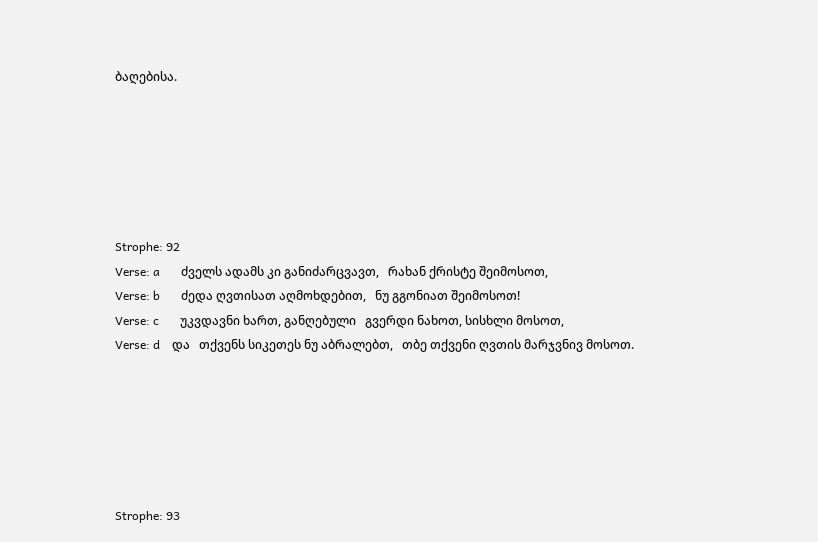ბაღებისა.






Strophe: 92
Verse: a       ძველს ადამს კი განიძარცვავთ,   რახან ქრისტე შეიმოსოთ,
Verse: b       ძედა ღვთისათ აღმოხდებით,   ნუ გგონიათ შეიმოსოთ!
Verse: c       უკვდავნი ხართ, განღებული   გვერდი ნახოთ, სისხლი მოსოთ,
Verse: d    და   თქვენს სიკეთეს ნუ აბრალებთ,   თბე თქვენი ღვთის მარჯვნივ მოსოთ.






Strophe: 93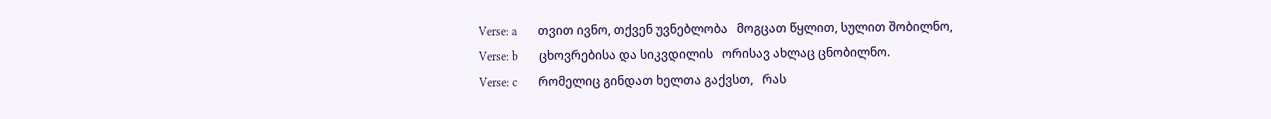Verse: a       თვით ივნო, თქვენ უვნებლობა   მოგცათ წყლით, სულით შობილნო,
Verse: b       ცხოვრებისა და სიკვდილის   ორისავ ახლაც ცნობილნო.
Verse: c       რომელიც გინდათ ხელთა გაქვსთ,   რას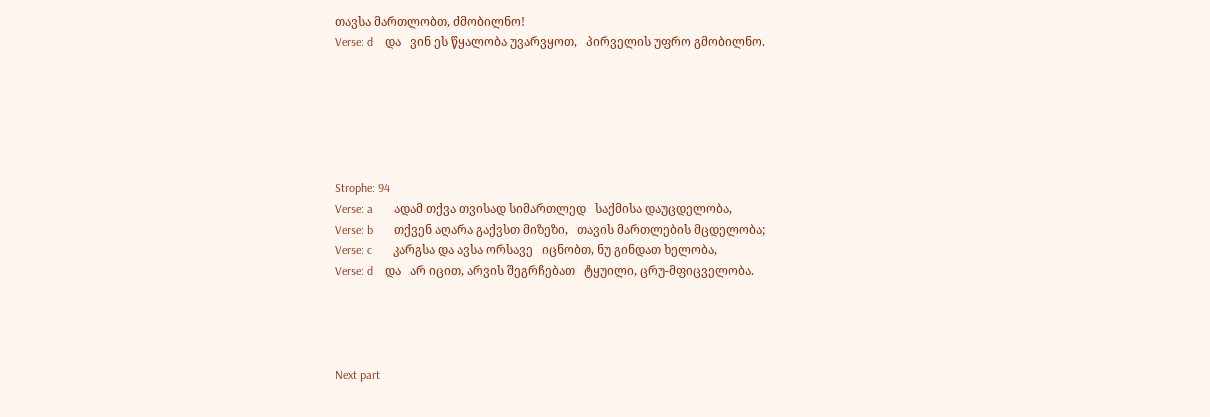თავსა მართლობთ, ძმობილნო!
Verse: d    და   ვინ ეს წყალობა უვარვყოთ,   პირველის უფრო გმობილნო.






Strophe: 94
Verse: a       ადამ თქვა თვისად სიმართლედ   საქმისა დაუცდელობა,
Verse: b       თქვენ აღარა გაქვსთ მიზეზი,   თავის მართლების მცდელობა;
Verse: c       კარგსა და ავსა ორსავე   იცნობთ, ნუ გინდათ ხელობა,
Verse: d    და   არ იცით, არვის შეგრჩებათ   ტყუილი, ცრუ-მფიცველობა.




Next part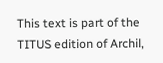This text is part of the TITUS edition of Archil,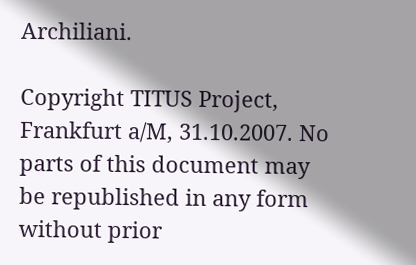Archiliani.

Copyright TITUS Project, Frankfurt a/M, 31.10.2007. No parts of this document may be republished in any form without prior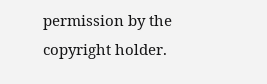permission by the copyright holder.